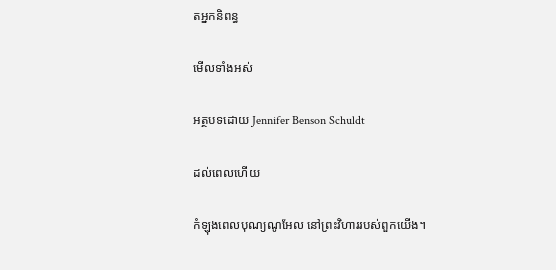តអ្នកនិពន្ធ

មើលទាំងអស់

អត្ថបទដោយ Jennifer Benson Schuldt

ដល់ពេលហើយ

កំឡុងពេលបុណ្យណូអែល នៅព្រះវិហាររបស់ពួកយើង។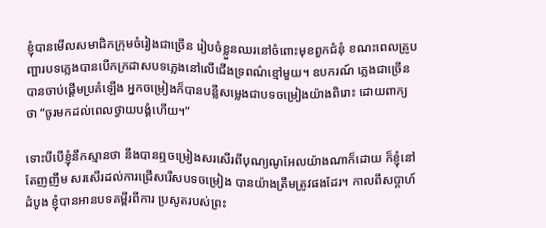ខ្ញុំបានមើលសមាជិកក្រុមចំរៀងជាច្រើន រៀបចំខ្លួនឈរនៅចំពោះមុខពួកជំនុំ ខណះពេលគ្រូបញ្ផារបទភ្លេងបានបើកក្រដាសបទភ្លេងនៅលើជើងទ្រពណ៌ខ្មៅមួយ។ ឧបករណ៍ ភ្លេងជាច្រើន បានចាប់ផ្តើមប្រគំឡើង អ្នកចម្រៀងក៏បានបន្លឺសម្លេងជាបទចម្រៀងយ៉ាងពិរោះ ដោយពាក្យថា “ចូរមកដល់ពេលថ្វាយបង្គំហើយ។”

ទោះបីបើខ្ញុំនឹកស្មានថា នឹងបានឮចម្រៀងសរសើរពីបុណ្យណូអែលយ៉ាងណាក៏ដោយ ក៏ខ្ញុំនៅតែញញឹម សរសើរដល់ការជ្រើសរើសបទចម្រៀង បានយ៉ាងត្រឹមត្រូវផងដែរ។ កាលពីសប្តាហ៍ដំបូង ខ្ញុំបានអានបទគម្ពីរពីការ ប្រសូតរបស់ព្រះ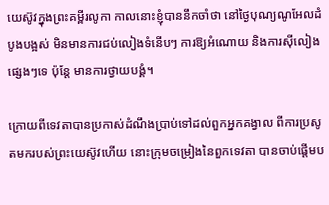យេស៊ូវក្នុងព្រះគម្ពីរលូកា កាលនោះខ្ញុំបាននឹកចាំថា នៅថ្ងៃបុណ្យណូអែលដំបូងបង្អស់ មិនមានការជប់លៀងទំនើបៗ ការឱ្យអំណោយ និងការស៊ីលៀងផ្សេងៗទេ ប៉ុន្តែ មានការថ្វាយបង្គំ។

ក្រោយពីទេវតាបានប្រកាស់ដំណឹងប្រាប់ទៅដល់ពួកអ្នកគង្វាល ពីការប្រសូតមករបស់ព្រះយេស៊ូវហើយ នោះក្រុមចម្រៀងនៃពួកទេវតា បានចាប់ផ្តើមប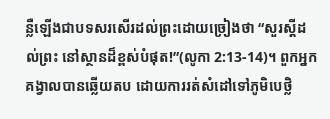ន្លឺឡើងជាបទសរសើរដល់ព្រះដោយច្រៀងថា “សួរស្តីដល់ព្រះ នៅស្ថានដ៏ខ្ពស់បំផុត!”(លូកា 2:13-14)។ ពួកអ្នកគង្វាលបានឆ្លើយតប ដោយការរត់សំដៅទៅភូមិបេថ្លិ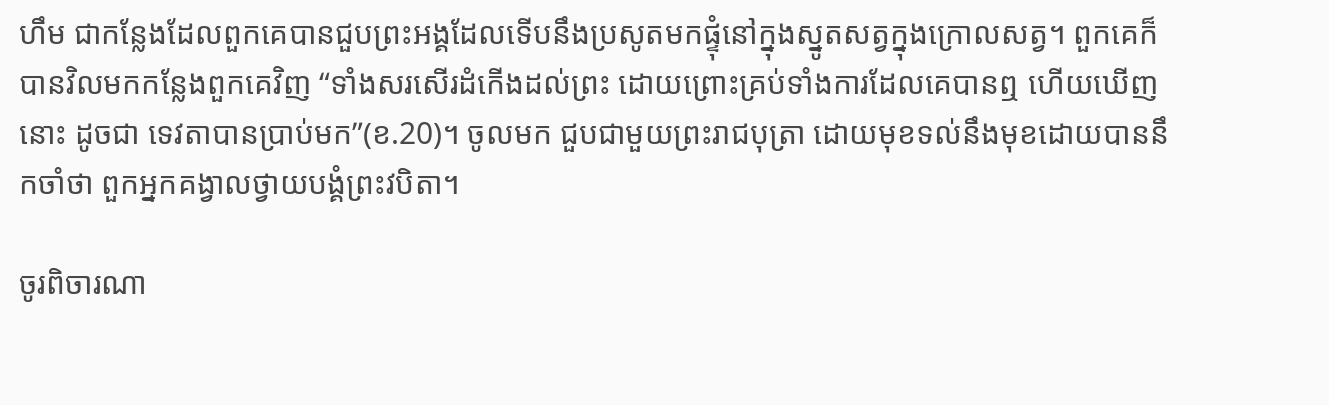ហឹម ជាកន្លែងដែលពួកគេបានជួបព្រះអង្គដែលទើបនឹងប្រសូតមកផ្ទុំនៅក្នុងស្នូតសត្វក្នុងក្រោលសត្វ។ ពួកគេក៏បានវិលមកកន្លែងពួកគេវិញ “ទាំងសរសើរដំកើងដល់ព្រះ ដោយព្រោះគ្រប់ទាំងការដែលគេបានឮ ហើយឃើញនោះ ដូចជា ទេវតាបានប្រាប់មក”(ខ.20)។ ចូលមក ជួបជាមួយព្រះរាជបុត្រា ដោយមុខទល់នឹងមុខដោយបាននឹកចាំថា ពួកអ្នកគង្វាលថ្វាយបង្គំព្រះវបិតា។

ចូរពិចារណា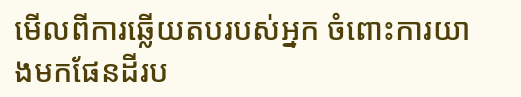មើលពីការឆ្លើយតបរបស់អ្នក ចំពោះការយាងមកផែនដីរប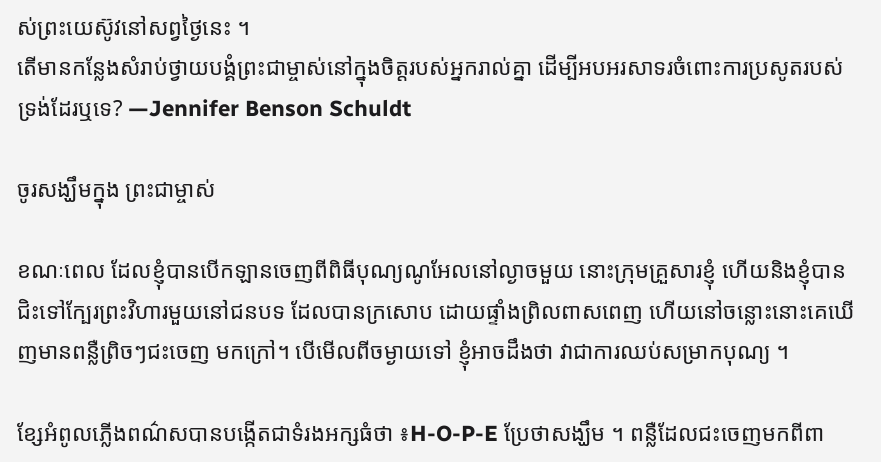ស់ព្រះយេស៊ូវនៅសព្វថ្ងៃនេះ ។
តើមានកន្លែងសំរាប់ថ្វាយបង្គំព្រះជាម្ចាស់នៅក្នុងចិត្តរបស់អ្នករាល់គ្នា ដើម្បីអបអរសាទរចំពោះការប្រសូតរបស់ទ្រង់ដែរឬទេ? —Jennifer Benson Schuldt

ចូរសង្ឃឹមក្នុង ព្រះជាម្ចាស់

ខណៈពេល ដែលខ្ញុំបានបើកឡានចេញពីពិធីបុណ្យណូអែលនៅល្ងាចមួយ នោះក្រុមគ្រួសារខ្ញុំ ហើយនិងខ្ញុំបានជិះទៅក្បែរព្រះវិហារមួយនៅជនបទ ដែលបានក្រសោប ដោយផ្ទាំងព្រិលពាសពេញ ហើយនៅចន្លោះនោះគេឃើញមានពន្លឺព្រិចៗជះចេញ មកក្រៅ។ បើមើលពីចម្ងាយទៅ ខ្ញុំអាចដឹងថា វាជាការឈប់សម្រាកបុណ្យ ។

ខ្សែអំពូលភ្លើងពណ៌សបានបង្កើតជាទំរងអក្សធំថា ៖H-O-P-E ប្រែថាសង្ឃឹម ។ ពន្លឺដែលជះចេញមកពីពា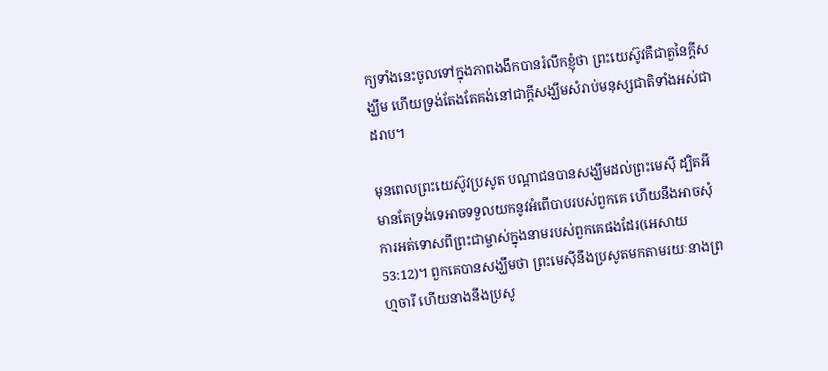ក្យទាំងនេះចូលទៅក្នុងភាពងងឹកបានរំលឹកខ្ញុំថា ព្រះយេស៊ូវគឺជាតួនៃក្តីសង្ឃឹម ហើយទ្រង់តែងតែគង់នៅជាក្តីសង្ឃឹមសំរាប់មនុស្សជាតិទាំងអស់ជាដរាប។

មុនពេលព្រះយេស៊ូវប្រសូត បណ្តាជនបានសង្ឃឹមដល់ព្រះមេស៊ី ដ្បិតអី មានតែទ្រង់ទេអាចទទួលយកនូវអំពើបាបរបស់ពួកគេ ហើយនឹងអាចសុំការអត់ទោសពីព្រះជាម្ចាស់ក្នុងនាមរបស់ពួកគេផងដែរ(អេសាយ 53:12)។ ពួកគេបានសង្ឃឹមថា ព្រះមេស៊ីនឹងប្រសូតមកតាមរយៈនាងព្រហ្មចារី ហើយនាងនឹងប្រសូ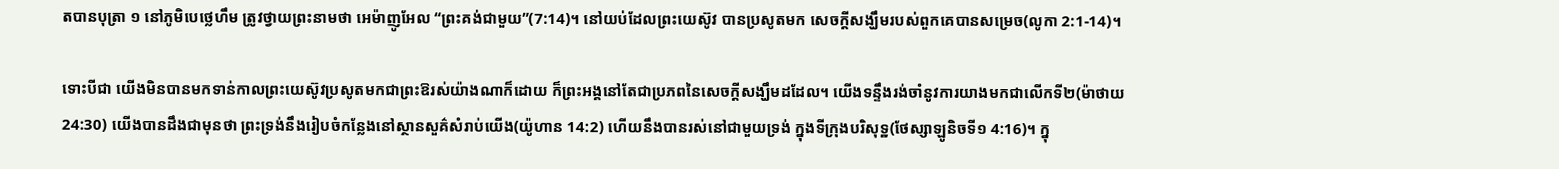តបានបុត្រា ១ នៅភូមិបេថ្លេហឹម ត្រូវថ្វាយព្រះនាមថា អេម៉ាញូអែល “ព្រះគង់ជាមួយ”(7:14)។ នៅយប់ដែលព្រះយេស៊ូវ បានប្រសូតមក សេចក្តីសង្ឃឹមរបស់ពួកគេបានសម្រេច(លូកា 2:1-14)។

ទោះបីជា យើងមិនបានមកទាន់កាលព្រះយេស៊ូវប្រសូតមកជាព្រះឱរស់យ៉ាងណាក៏ដោយ ក៏ព្រះអង្គនៅតែជាប្រភពនៃសេចក្តីសង្ឃឹមដដែល។ យើងទន្ទឹងរង់ចាំនូវការយាងមកជាលើកទី២(ម៉ាថាយ 24:30) យើងបានដឹងជាមុនថា ព្រះទ្រង់នឹងរៀបចំកន្លែងនៅស្ថានសួគ៌សំរាប់យើង(យ៉ូហាន 14:2) ហើយនឹងបានរស់នៅជាមួយទ្រង់ ក្នុងទីក្រុងបរិសុទ្ឋ(ថែស្សាឡូនិចទី១ 4:16)។ ក្នុ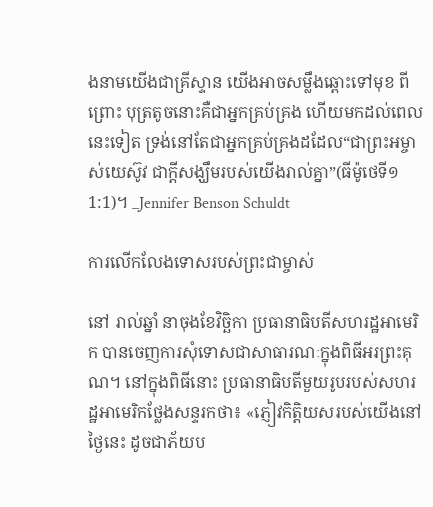ងនាមយើងជាគ្រីស្ទាន យើងអាចសម្លឹងឆ្ពោះទៅមុខ ពីព្រោះ បុត្រតូចនោះគឺជាអ្នកគ្រប់គ្រង ហើយមកដល់ពេលនេះទៀត ទ្រង់នៅតែជាអ្នកគ្រប់គ្រងដដែល“ជាព្រះអម្ចាស់យេស៊ូវ ជាក្តីសង្ឃឹមរបស់យើងរាល់គ្នា”(ធីម៉ូថេទី១ 1:1)។ _Jennifer Benson Schuldt

ការលើកលែងទោសរបស់ព្រះជាម្ចាស់

នៅ រាល់ឆ្នាំ នាចុងខែវិច្ឆិកា ប្រធានាធិបតីសហរដ្ឋអាមេរិក បានចេញការសុំទោសជាសាធារណៈក្នុងពិធីអរព្រះគុណ។ នៅក្នុងពិធីនោះ ប្រធានាធិបតីមួយរូបរបស់សហរដ្ឋអាមេរិកថ្លែងសន្ទរកថា៖ «ភ្ញៀវកិត្តិយសរបស់យើងនៅថ្ងៃនេះ ដូចជាភ័យប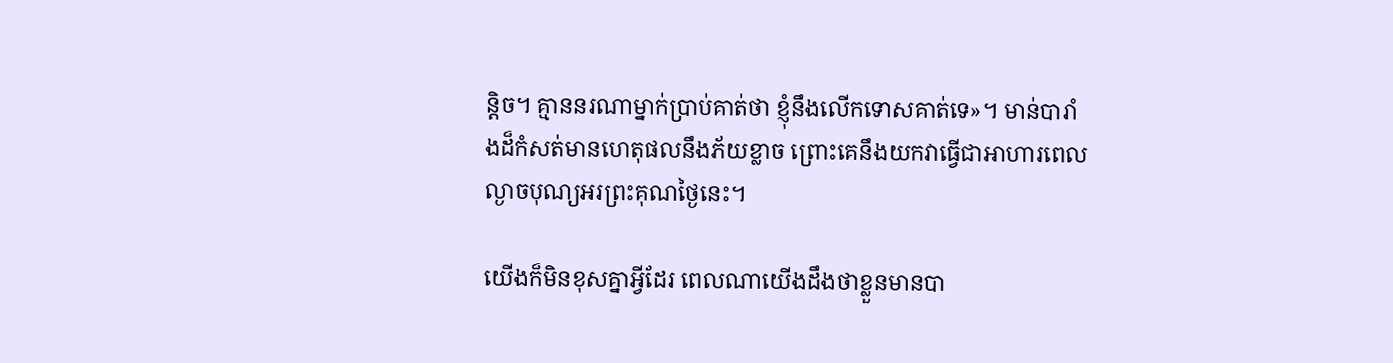ន្តិច។ គ្មាននរណាម្នាក់ប្រាប់គាត់ថា ខ្ញុំនឹងលើកទោសគាត់ទេ»។ មាន់បារាំងដ៏កំសត់មានហេតុផលនឹងភ័យខ្លាច ព្រោះគេនឹងយកវាធ្វើជាអាហារពេលល្ងាចបុណ្យអរព្រះគុណថ្ងៃនេះ។

យើងក៏មិនខុសគ្នាអ្វីដែរ ពេលណាយើងដឹងថាខ្លួនមានបា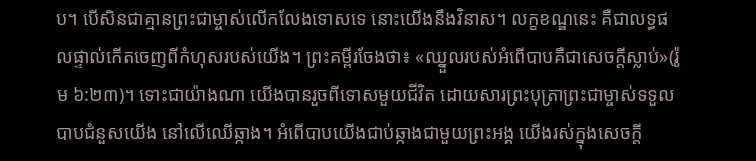ប។ បើសិនជាគ្មានព្រះជាម្ចាស់លើកលែងទោសទេ នោះយើងនឹងវិនាស។ លក្ខខណ្ឌនេះ គឺជាលទ្ធផលផ្ទាល់កើតចេញពីកំហុសរបស់យើង។ ព្រះគម្ពីរចែងថា៖ «ឈ្នួលរបស់អំពើបាបគឺជាសេចក្តីស្លាប់»(រ៉ូម ៦:២៣)។ ទោះជាយ៉ាងណា យើងបានរួចពីទោសមួយជីវិត ដោយសារព្រះបុត្រាព្រះជាម្ចាស់ទទួលបាបជំនួសយើង នៅលើឈើឆ្កាង។ អំពើបាបយើងជាប់ឆ្កាងជាមួយព្រះអង្គ យើងរស់ក្នុងសេចក្តី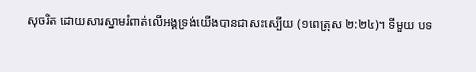សុចរិត ដោយសារស្នាមរំពាត់លើអង្គទ្រង់យើងបានជាសះស្បើយ (១ពេត្រុស ២:២៤)។ ទីមួយ បទ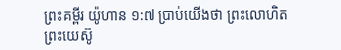ព្រះគម្ពីរ យ៉ូហាន ១:៧ ប្រាប់យើងថា ព្រះលោហិតព្រះយេស៊ូ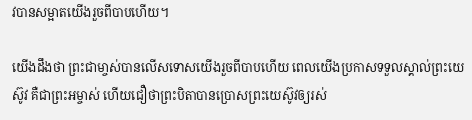វបានសម្អាតយើងរួចពីបាបហើយ។

យើងដឹងថា ព្រះជាមា្ចស់បានលើសទោសយើងរួចពីបាបហើយ ពេលយើងប្រកាសទទួលស្គាល់ព្រះយេស៊ូវ គឺជាព្រះអម្ចាស់ ហើយជឿថាព្រះបិតាបានប្រោសព្រះយេស៊ូវឲ្យរស់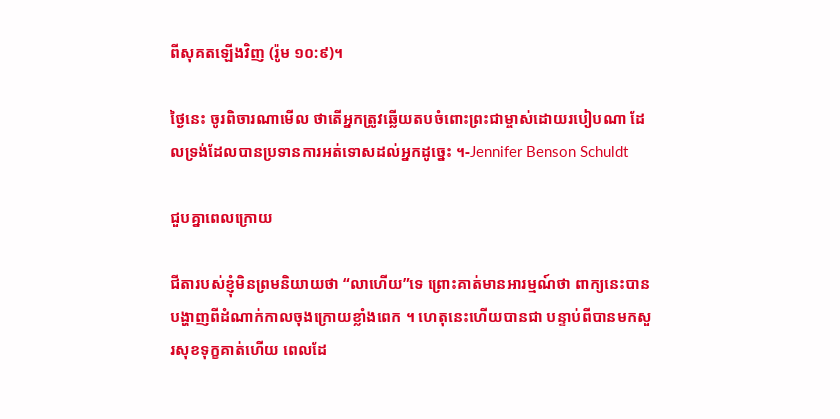ពីសុគតឡើងវិញ (រ៉ូម ១០:៩)។

ថ្ងៃនេះ ចូរពិចារណាមើល ថាតើអ្នកត្រូវឆ្លើយតបចំពោះព្រះជាម្ចាស់ដោយរបៀបណា ដែលទ្រង់ដែលបានប្រទានការអត់ទោសដល់អ្នកដូច្នេះ ។-Jennifer Benson Schuldt

ជួបគ្នាពេលក្រោយ

ជីតារបស់ខ្ញុំមិនព្រមនិយាយថា “លាហើយ”ទេ ព្រោះគាត់មានអារម្មណ៍ថា ពាក្យនេះបានបង្ហាញពីដំណាក់កាលចុងក្រោយខ្លាំងពេក ។ ហេតុនេះហើយបានជា បន្ទាប់ពីបានមកសួរសុខទុក្ខគាត់ហើយ ពេលដែ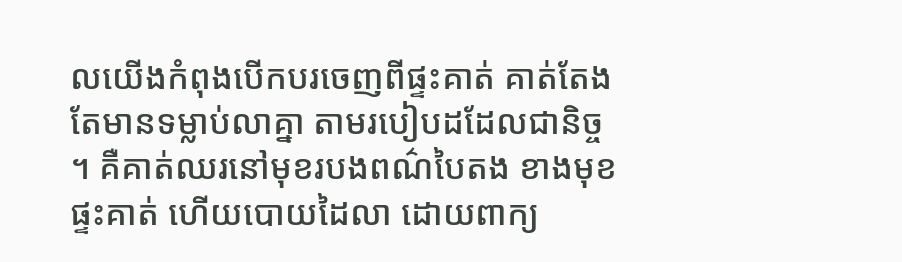លយើងកំពុងបើកបរចេញពីផ្ទះគាត់ គាត់តែងតែមានទម្លាប់លាគ្នា តាមរបៀបដដែលជានិច្ច ។ គឺគាត់ឈរនៅមុខរបងពណ៌បៃតង ខាងមុខផ្ទះគាត់ ហើយបោយដៃលា ដោយពាក្យ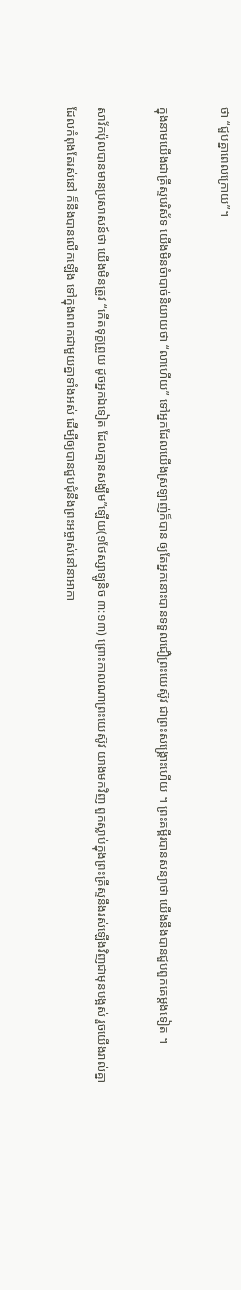ថា “ជួបគ្នាពេលក្រោយ”។

ក្នុងនាមយើងជាគ្រីស្ទបរិស័ទ យើងមិនចំាបាច់និយាយថា “លាហើយ” ទៅអ្នកដែលយើងស្រឡាញ់ក៏បាន ឲ្យតែអ្នកនោះបានទទួលជឿព្រះយេស៊ូវ ជាព្រះសង្រ្គោះហើយ ។ ព្រះគម្ពីរបានសន្យាថា យើងនឹងបានជួបពួកគេម្តងទៀត ។

សាវ័កប៉ុលបានមានប្រសាសន៍ថា យើងមិនត្រូវ “កើតទុក្ខព្រួយ ដូចអ្នកឯទៀត ដែលគ្មានសង្ឃឹម”ឡើយ(១ថែស្សាឡូនិច ៣:១៣) ព្រោះកាលណាព្រះយេស៊ូវ យាងមកវិញ ពួកស្លាប់ក្នុងព្រះគ្រីស្ទនឹងរស់ឡើងវិញជាមុនបង្អស់ រួចយើងរាល់គ្នា ដែលកំពុងតែរស់នៅ ក៏នឹងបានលើកឡើង ទៅក្នុងពពកជាមួយគ្នាទាំងអស់ ដើម្បីឲ្យបានជួបជុំនឹងព្រះអម្ចាស់នៅនាអាកា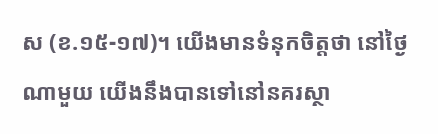ស (ខ.១៥-១៧)។ យើងមានទំនុកចិត្តថា នៅថ្ងៃណាមួយ យើងនឹងបានទៅនៅនគរស្ថា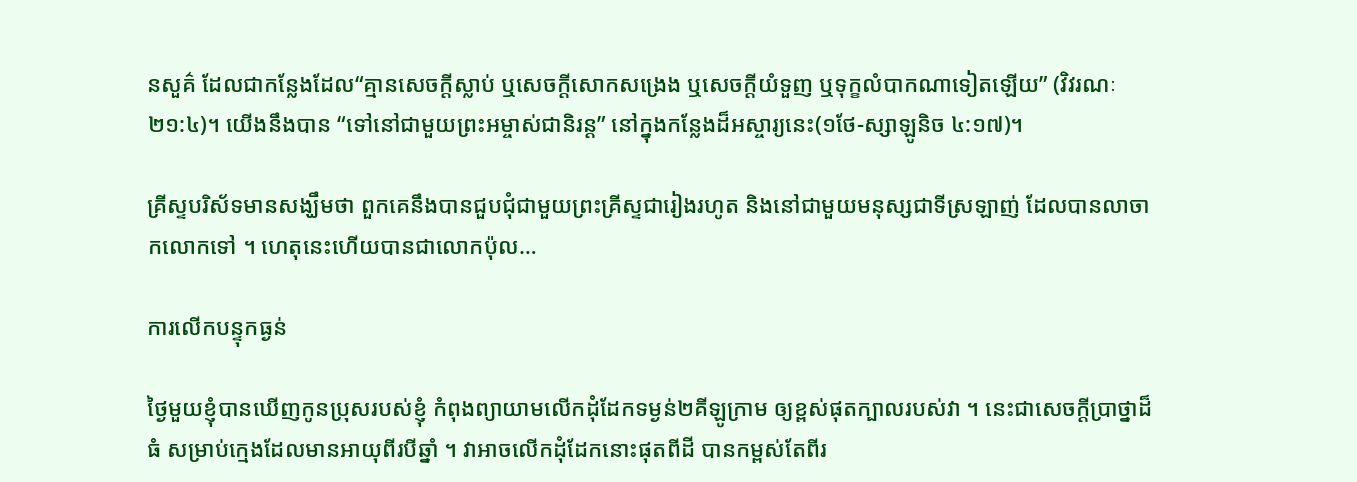នសួគ៌ ដែលជាកន្លែងដែល“គ្មានសេចក្តីស្លាប់ ឬសេចក្តីសោកសង្រេង ឬសេចក្តីយំទួញ ឬទុក្ខលំបាកណាទៀតឡើយ” (វិវរណៈ ២១:៤)។ យើងនឹងបាន “ទៅនៅជាមួយព្រះអម្ចាស់ជានិរន្ត” នៅក្នុងកន្លែងដ៏អស្ចារ្យនេះ(១ថែ-ស្សាឡូនិច ៤:១៧)។

គ្រីស្ទបរិស័ទមានសង្ឃឹមថា ពួកគេនឹងបានជួបជុំជាមួយព្រះគ្រីស្ទជារៀងរហូត និងនៅជាមួយមនុស្សជាទីស្រឡាញ់ ដែលបានលាចាកលោកទៅ ។ ហេតុនេះហើយបានជាលោកប៉ុល…

ការលើកបន្ទុកធ្ងន់

ថ្ងៃមួយខ្ញុំបានឃើញកូនប្រុសរបស់ខ្ញុំ កំពុងព្យាយាមលើកដុំដែកទម្ងន់២គីឡូក្រាម ឲ្យខ្ពស់ផុតក្បាលរបស់វា ។ នេះជាសេចក្តីប្រាថ្នាដ៏ធំ សម្រាប់ក្មេងដែលមានអាយុពីរបីឆ្នាំ ។ វាអាចលើកដុំដែកនោះផុតពីដី បានកម្ពស់តែពីរ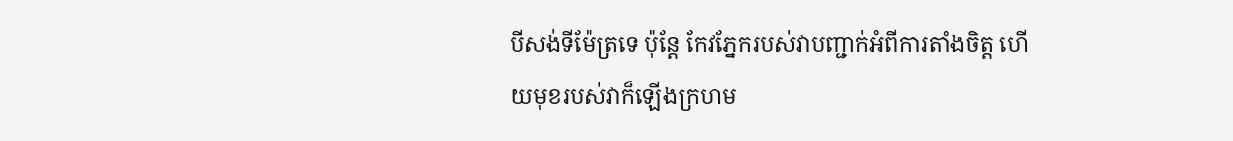បីសង់ទីម៉ែត្រទេ ប៉ុន្តែ កែវភ្នែករបស់វាបញ្ជាក់អំពីការតាំងចិត្ត ហើយមុខរបស់វាក៏ឡើងក្រហម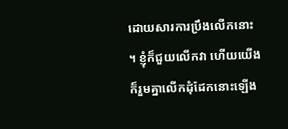ដោយសារការប្រឹងលើកនោះ ។ ខ្ញុំក៏ជួយលើកវា ហើយយើងក៏រួមគ្នាលើកដុំដែកនោះឡើង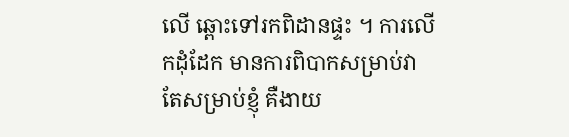លើ ឆ្ពោះទៅរកពិដានផ្ទះ ។ ការលើកដុំដែក មានការពិបាកសម្រាប់វា តែសម្រាប់ខ្ញុំ គឺងាយ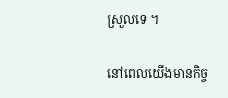ស្រួលទេ ។

នៅពេលយើងមានកិច្ច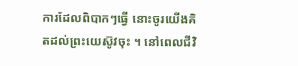ការដែលពិបាកៗធ្វើ នោះចូរយើងគិតដល់ព្រះយេស៊ូវចុះ ។ នៅពេលជីវិ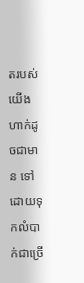តរបស់យើងហាក់ដូចជាមាន ទៅដោយទុកលំបាក់ជាច្រើ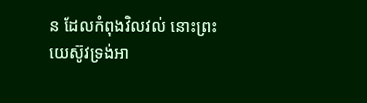ន ដែលកំពុងវិលវល់ នោះព្រះយេស៊ូវទ្រង់អា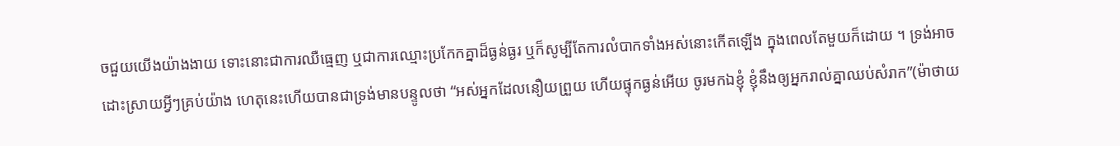ចជួយយើងយ៉ាងងាយ ទោះនោះជាការឈឺធ្មេញ ឬជាការឈ្មោះប្រកែកគ្នាដ៏ធ្ងន់ធ្ងរ ឬក៏សូម្បីតែការលំបាកទាំងអស់នោះកើតឡើង ក្នុងពេលតែមួយក៏ដោយ ។ ទ្រង់អាចដោះស្រាយអ្វីៗគ្រប់យ៉ាង ហេតុនេះហើយបានជាទ្រង់មានបន្ទូលថា “អស់អ្នកដែលនឿយព្រួយ ហើយផ្ទុកធ្ងន់អើយ ចូរមកឯខ្ញុំ ខ្ញុំនឹងឲ្យអ្នករាល់គ្នាឈប់សំរាក”(ម៉ាថាយ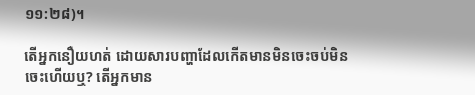១១:២៨)។

តើអ្នកនឿយហត់ ដោយសារបញ្ហាដែលកើតមានមិនចេះចប់មិនចេះហើយឬ? តើអ្នកមាន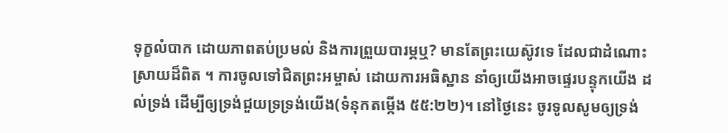ទុក្ខលំបាក ដោយភាពតប់ប្រមល់ និងការព្រួយបារម្ភឬ? មានតែព្រះយេស៊ូវទេ ដែលជាដំណោះស្រាយដ៏ពិត ។ ការចូលទៅជិតព្រះអម្ចាស់ ដោយការអធិស្ឋាន នាំឲ្យយើងអាចផ្ទេរបន្ទុកយើង ដល់ទ្រង់ ដើម្បីឲ្យទ្រង់ជួយទ្រទ្រង់យើង(ទំនុកតម្កើង ៥៥:២២)។ នៅថ្ងៃនេះ ចូរទូលសូមឲ្យទ្រង់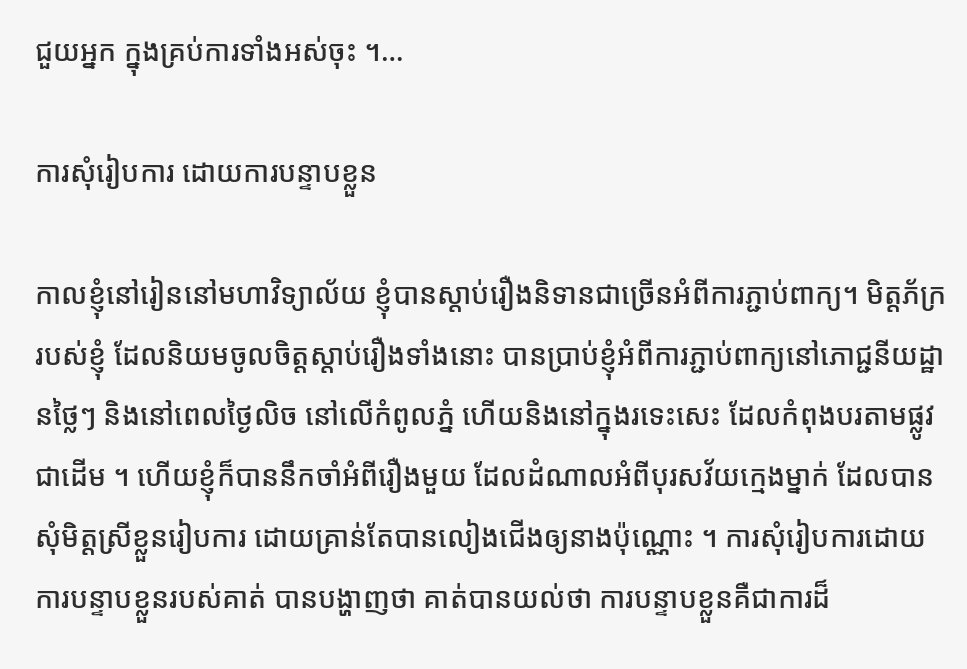ជួយអ្នក ក្នុងគ្រប់ការទាំងអស់ចុះ ។…

ការសុំរៀបការ ដោយការបន្ទាបខ្លួន

កាលខ្ញុំនៅរៀននៅមហាវិទ្យាល័យ ខ្ញុំបានស្តាប់រឿងនិទានជាច្រើនអំពីការភ្ជាប់ពាក្យ។ មិត្តភ័ក្ររបស់ខ្ញុំ ដែលនិយមចូលចិត្តស្តាប់រឿងទាំងនោះ បានប្រាប់ខ្ញុំអំពីការភ្ជាប់ពាក្យនៅភោជ្ជនីយដ្ឋានថ្លៃៗ និងនៅពេលថ្ងៃលិច នៅលើកំពូលភ្នំ ហើយនិងនៅក្នុងរទេះសេះ ដែលកំពុងបរតាមផ្លូវជាដើម ។ ហើយខ្ញុំក៏បាននឹកចាំអំពីរឿងមួយ ដែលដំណាលអំពីបុរសវ័យក្មេងម្នាក់ ដែលបានសុំមិត្តស្រីខ្លួនរៀបការ ដោយគ្រាន់តែបានលៀងជើងឲ្យនាងប៉ុណ្ណោះ ។ ការសុំរៀបការដោយការបន្ទាបខ្លួនរបស់គាត់ បានបង្ហាញថា គាត់បានយល់ថា ការបន្ទាបខ្លួនគឺជាការដ៏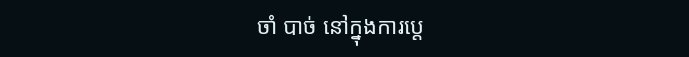ចាំ បាច់ នៅក្នុងការប្តេ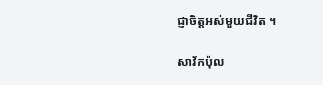ជ្ញាចិត្តអស់មួយជីវិត ។

សាវ័កប៉ុល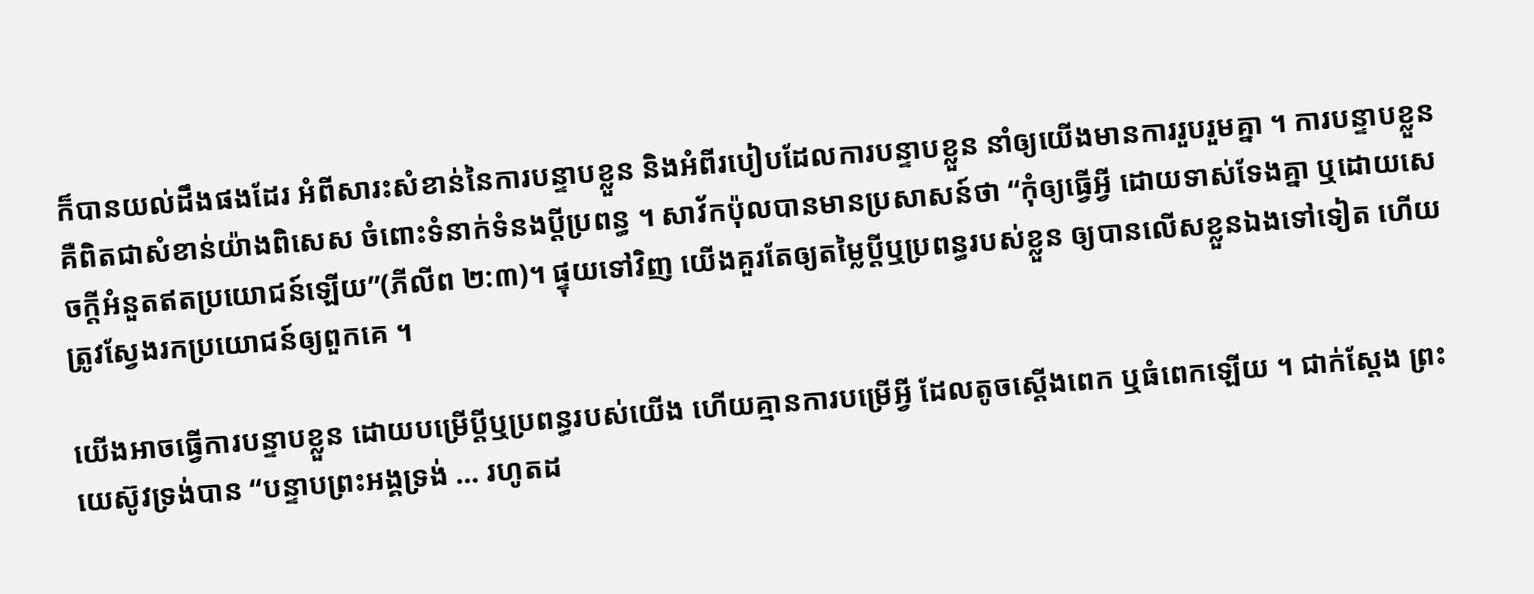ក៏បានយល់ដឹងផងដែរ អំពីសារះសំខាន់នៃការបន្ទាបខ្លួន និងអំពីរបៀបដែលការបន្ទាបខ្លួន នាំឲ្យយើងមានការរួបរួមគ្នា ។ ការបន្ទាបខ្លួនគឺពិតជាសំខាន់យ៉ាងពិសេស ចំពោះទំនាក់ទំនងប្តីប្រពន្ធ ។ សាវ័កប៉ុលបានមានប្រសាសន៍ថា “កុំឲ្យធ្វើអ្វី ដោយទាស់ទែងគ្នា ឬដោយសេចក្តីអំនួតឥតប្រយោជន៍ឡើយ”(ភីលីព ២:៣)។ ផ្ទុយទៅវិញ យើងគួរតែឲ្យតម្លៃប្តីឬប្រពន្ធរបស់ខ្លួន ឲ្យបានលើសខ្លួនឯងទៅទៀត ហើយត្រូវស្វែងរកប្រយោជន៍ឲ្យពួកគេ ។

យើងអាចធ្វើការបន្ទាបខ្លួន ដោយបម្រើប្តីឬប្រពន្ធរបស់យើង ហើយគ្មានការបម្រើអ្វី ដែលតូចស្តើងពេក ឬធំពេកឡើយ ។ ជាក់ស្តែង ព្រះយេស៊ូវទ្រង់បាន “បន្ទាបព្រះអង្គទ្រង់ … រហូតដ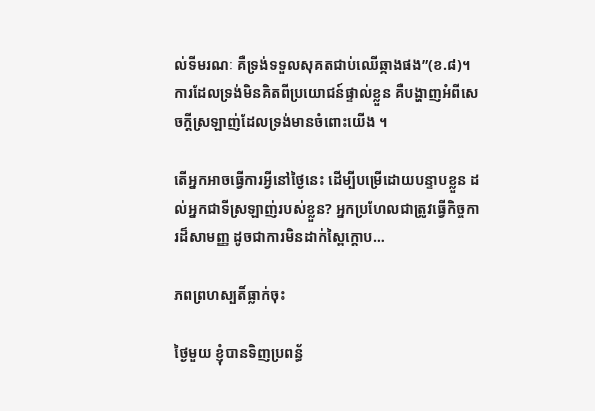ល់ទីមរណៈ គឺទ្រង់ទទួលសុគតជាប់ឈើឆ្កាងផង”(ខ.៨)។ ការដែលទ្រង់មិនគិតពីប្រយោជន៍ផ្ទាល់ខ្លួន គឺបង្ហាញអំពីសេចក្តីស្រឡាញ់ដែលទ្រង់មានចំពោះយើង ។

តើអ្នកអាចធ្វើការអ្វីនៅថ្ងៃនេះ ដើម្បីបម្រើដោយបន្ទាបខ្លួន ដល់អ្នកជាទីស្រឡាញ់របស់ខ្លួន? អ្នកប្រហែលជាត្រូវធ្វើកិច្ចការដ៏សាមញ្ញ ដូចជាការមិនដាក់ស្ពៃក្តោប…

ភពព្រហស្បតិ៍ធ្លាក់ចុះ

ថ្ងៃមួយ ខ្ញុំបានទិញប្រពន្ធ័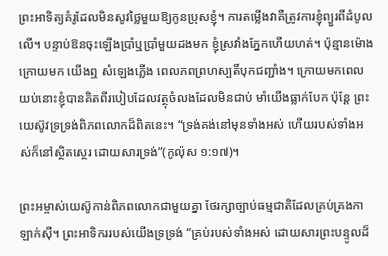ព្រះអាទិត្យគំរូដែលមិនសូវថ្លៃមួយឱ្យកូនប្រុសខ្ញុំ។ ការតម្លើងវាគឺត្រូវការខ្ញុំព្យួរពីដំបូលលើ។ បន្ទាប់ឱនចុះឡើងប្រាំឬប្រាំមួយដងមក ខ្ញុំស្រវាំងភ្នែកហើយហត់។ ប៉ុន្មានម៉ោងក្រោយមក យើងឮ សំឡេងភ្លើង ពេលភពព្រហស្បតិ៍បុកជញ្ជាំង។ ក្រោយមកពេលយប់នោះខ្ញុំបានគិតពីរបៀបដែលវត្ថុចំលងដែលមិនជាប់ មាំយើងធ្លាក់បែក ប៉ុន្តែ ព្រះយេស៊ូវទ្រទ្រង់ពិភពលោកដ៏ពិតនេះ។ “ទ្រង់គង់នៅមុនទាំងអស់ ហើយរបស់ទាំងអស់ក៏នៅស្ថិតស្ថេរ ដោយសារទ្រង់”(កូល៉ុស ១:១៧)។

ព្រះអម្ចាស់យេស៊ូកាន់ពិភពលោកជាមួយគ្នា ថែរក្សាច្បាប់ធម្មជាតិដែលគ្រប់គ្រងកាឡាក់ស៊ី។ ព្រះអាទិកររបស់យើងទ្រទ្រង់ “គ្រប់របស់ទាំងអស់ ដោយសារព្រះបន្ទូលដ៏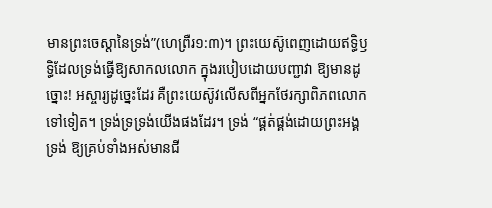មានព្រះចេស្តានៃទ្រង់”(ហេព្រឺរ១:៣)។ ព្រះយេស៊ូពេញដោយឥទ្ធិឫទ្ធិដែលទ្រង់ធ្វើឱ្យសាកលលោក ក្នុងរបៀបដោយបញ្ជាវា ឱ្យមានដូច្នោះ! អស្ចារ្យដូច្នេះដែរ គឺព្រះយេស៊ូវលើសពីអ្នកថែរក្សាពិភពលោកទៅទៀត។ ទ្រង់ទ្រទ្រង់យើងផងដែរ។ ទ្រង់ “ផ្គត់ផ្គង់ដោយព្រះអង្គទ្រង់ ឱ្យគ្រប់ទាំងអស់មានជី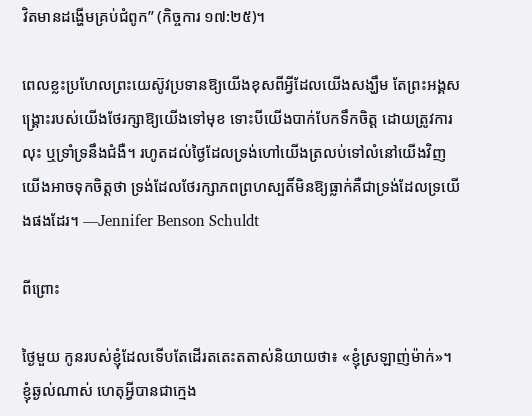វិតមានដង្ហើមគ្រប់ជំពូក” (កិច្ចការ ១៧:២៥)។

ពេលខ្លះប្រហែលព្រះយេស៊ូវប្រទានឱ្យយើងខុសពីអ្វីដែលយើងសង្ឃឹម តែព្រះអង្គសង្គ្រោះរបស់យើងថែរក្សាឱ្យយើងទៅមុខ ទោះបីយើងបាក់បែកទឹកចិត្ត ដោយត្រូវការលុះ ឬទ្រាំទ្រនឹងជំងឺ។ រហូតដល់ថ្ងៃដែលទ្រង់ហៅយើងត្រលប់ទៅលំនៅយើងវិញ យើងអាចទុកចិត្តថា ទ្រង់ដែលថែរក្សាភពព្រហស្បតិ៍មិនឱ្យធ្លាក់គឺជាទ្រង់ដែលទ្រយើងផងដែរ។ —Jennifer Benson Schuldt

ពីព្រោះ

ថ្ងៃមួយ កូនរបស់ខ្ញុំដែលទើបតែដើរតតេះតតាស់និយាយថា៖ «ខ្ញុំស្រឡាញ់ម៉ាក់»។ ខ្ញុំឆ្ងល់ណាស់ ហេតុអ្វីបានជាក្មេង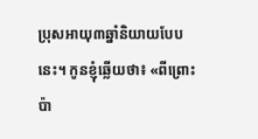ប្រុសអាយុ៣ឆ្នាំនិយាយបែបនេះ។ កូនខ្ញុំឆ្លើយថា៖ «ពីព្រោះប៉ា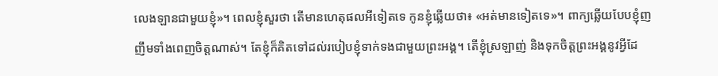លេងឡានជាមួយខ្ញុំ»។ ពេលខ្ញុំសួរថា តើមានហេតុផលអីទៀតទេ កូនខ្ញុំឆ្លើយថា៖ «អត់មានទៀតទេ»។ ពាក្យឆ្លើយបែបខ្ញុំញញឹមទាំងពេញចិត្តណាស់។ តែខ្ញុំក៏គិតទៅដល់របៀបខ្ញុំទាក់ទងជាមួយព្រះអង្គ។ តើខ្ញុំស្រឡាញ់ និងទុកចិត្តព្រះអង្គនូវអ្វីដែ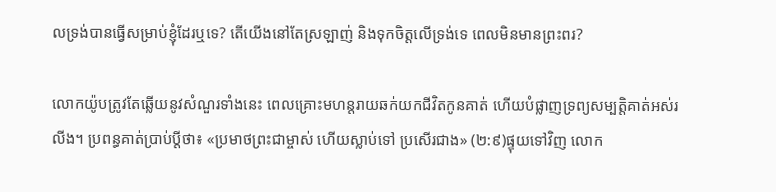លទ្រង់បានធ្វើសម្រាប់ខ្ញុំដែរឬទេ? តើយើងនៅតែស្រឡាញ់ និងទុកចិត្តលើទ្រង់ទេ ពេលមិនមានព្រះពរ?

លោកយ៉ូបត្រូវតែឆ្លើយនូវសំណួរទាំងនេះ ពេលគ្រោះមហន្តរាយឆក់យកជីវិតកូនគាត់ ហើយបំផ្លាញទ្រព្យសម្បត្តិគាត់អស់រលីង។ ប្រពន្ធគាត់ប្រាប់ប្តីថា៖ «ប្រមាថព្រះជាម្ចាស់ ហើយស្លាប់ទៅ ប្រសើរជាង» (២:៩)ផ្ទុយទៅវិញ លោក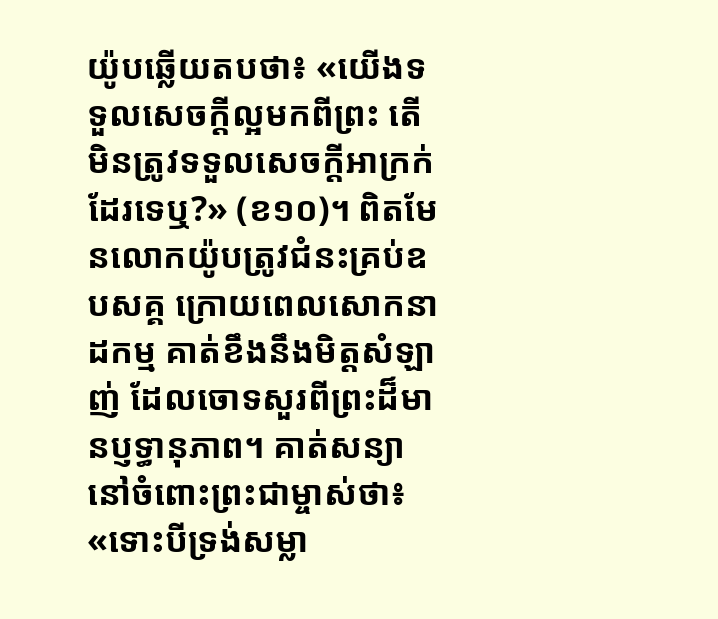យ៉ូបឆ្លើយតបថា៖ «យើងទទួលសេចក្តីល្អមកពីព្រះ តើមិនត្រូវទទួលសេចក្តីអាក្រក់ដែរទេឬ?» (ខ១០)។ ពិតមែនលោកយ៉ូបត្រូវជំនះគ្រប់ឧបសគ្គ ក្រោយពេលសោកនាដកម្ម គាត់ខឹងនឹងមិត្តសំឡាញ់ ដែលចោទសួរពីព្រះដ៏មានប្ញទ្ធានុភាព។ គាត់សន្យានៅចំពោះព្រះជាម្ចាស់ថា៖ «ទោះបីទ្រង់សម្លា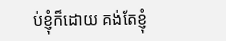ប់ខ្ញុំក៏ដោយ គង់តែខ្ញុំ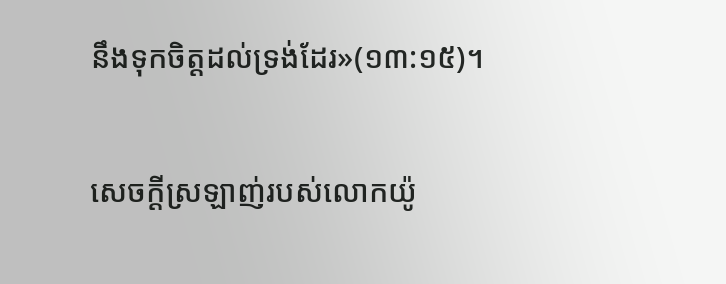នឹងទុកចិត្តដល់ទ្រង់ដែរ»(១៣:១៥)។

សេចក្តីស្រឡាញ់របស់លោកយ៉ូ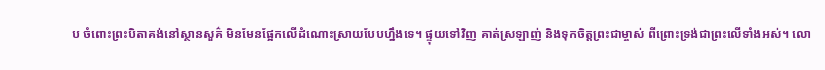ប ចំពោះព្រះបិតាគង់នៅស្ថានសួគ៌ មិនមែនផ្អែកលើដំណោះស្រាយបែបហ្នឹងទេ។ ផ្ទុយទៅវិញ គាត់ស្រឡាញ់ និងទុកចិត្តព្រះជាម្ចាស់ ពីព្រោះទ្រង់ជាព្រះលើទាំងអស់។ លោ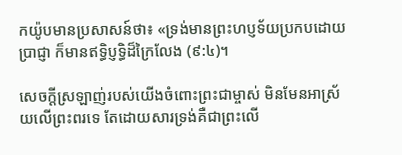កយ៉ូបមានប្រសាសន៍ថា៖ «ទ្រង់មានព្រះហប្ញទ័យប្រកបដោយប្រាជ្ញា ក៏មានឥទ្ធិប្ញទ្ធិដ៏ក្រៃលែង (៩:៤)។

សេចក្តីស្រឡាញ់របស់យើងចំពោះព្រះជាម្ចាស់ មិនមែនអាស្រ័យលើព្រះពរទេ តែដោយសារទ្រង់គឺជាព្រះលើ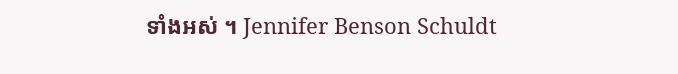ទាំងអស់ ។ Jennifer Benson Schuldt